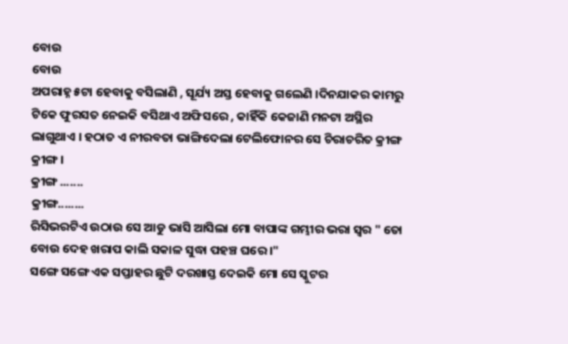ବୋଉ
ବୋଉ
ଅପରାହ୍ନ ୫ଟା ହେବାକୁ ବସିଲାଣି , ସୂର୍ଯ୍ୟ ଅସ୍ତ ହେବାକୁ ଗଲେଣି ।ଦିନଯାକର କାମରୁ ଟିକେ ଫୁରସତ ନେଇକି ବସିଥାଏ ଅଫିସରେ , କାହିଁକି କେଜାଣି ମନଟା ଅସ୍ଥିର ଲାଗୁଥାଏ । ହଠାତ ଏ ନୀରବତା ଭାଙ୍ଗିଦେଲା ଟେଲିଫୋନର ସେ ଚିରାଚରିତ କ୍ରୀଙ୍ଗ କ୍ରୀଙ୍ଗ ।
କ୍ରୀଙ୍ଗ .......
କ୍ରୀଙ୍ଗ........
ରିସିଭରଟିଏ ଉଠାଉ ସେ ଆଡୁ ଭାସି ଆସିଲା ମୋ ବାପାଙ୍କ ଗମ୍ଭୀର ଭରା ସ୍ୱର " ତୋ ବୋଉ ଦେହ ଖରାପ କାଲି ସକାଳ ସୁଦ୍ଧା ପହଞ୍ଚ ଘରେ ।"
ସଙ୍ଗେ ସଙ୍ଗେ ଏକ ସପ୍ତାହର ଛୁଟି ଦରଖାସ୍ତ ଦେଇକି ମୋ ସେ ସ୍କୁଟର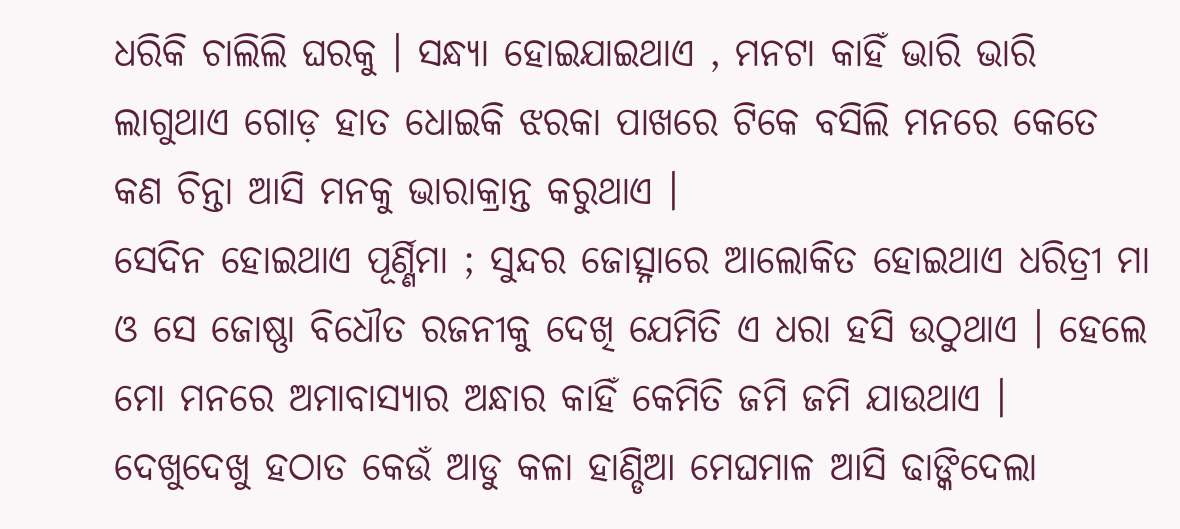ଧରିକି ଚାଲିଲି ଘରକୁ । ସନ୍ଧ୍ୟା ହୋଇଯାଇଥାଏ , ମନଟା କାହିଁ ଭାରି ଭାରି ଲାଗୁଥାଏ ଗୋଡ଼ ହାତ ଧୋଇକି ଝରକା ପାଖରେ ଟିକେ ବସିଲି ମନରେ କେତେ କଣ ଚିନ୍ତା ଆସି ମନକୁ ଭାରାକ୍ରାନ୍ତ କରୁଥାଏ ।
ସେଦିନ ହୋଇଥାଏ ପୂର୍ଣ୍ଣିମା ; ସୁନ୍ଦର ଜୋତ୍ସ୍ନାରେ ଆଲୋକିତ ହୋଇଥାଏ ଧରିତ୍ରୀ ମା ଓ ସେ ଜୋଷ୍ଣା ବିଧୌତ ରଜନୀକୁ ଦେଖି ଯେମିତି ଏ ଧରା ହସି ଉଠୁଥାଏ । ହେଲେ ମୋ ମନରେ ଅମାବାସ୍ୟାର ଅନ୍ଧାର କାହିଁ କେମିତି ଜମି ଜମି ଯାଉଥାଏ । ଦେଖୁଦେଖୁ ହଠାତ କେଉଁ ଆଡୁ କଳା ହାଣ୍ଡିଆ ମେଘମାଳ ଆସି ଢାଙ୍କିଦେଲା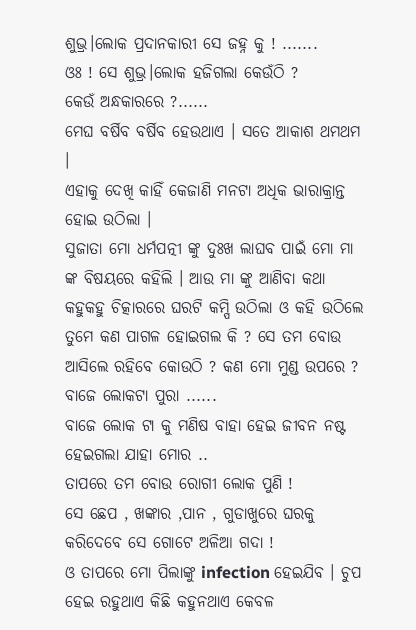ଶୁଭ୍ର।ଲୋକ ପ୍ରଦାନକାରୀ ସେ ଜହ୍ନ କୁ ! .......
ଓଃ ! ସେ ଶୁଭ୍ର।ଲୋକ ହଜିଗଲା କେଉଁଠି ?
କେଉଁ ଅନ୍ଧକାରରେ ?......
ମେଘ ବର୍ଷିବ ବର୍ଷିବ ହେଉଥାଏ । ସତେ ଆକାଶ ଥମଥମ ।
ଏହାକୁ ଦେଖି କାହିଁ କେଜାଣି ମନଟା ଅଧିକ ଭାରାକ୍ରାନ୍ତ ହୋଇ ଉଠିଲା ।
ସୁଜାତା ମୋ ଧର୍ମପତ୍ନୀ ଙ୍କୁ ଦୁଃଖ ଲାଘବ ପାଇଁ ମୋ ମା ଙ୍କ ବିଷୟରେ କହିଲି । ଆଉ ମା ଙ୍କୁ ଆଣିବା କଥା କହୁକହୁ ଚିତ୍କାରରେ ଘରଟି କମ୍ପି ଉଠିଲା ଓ କହି ଉଠିଲେ ତୁମେ କଣ ପାଗଳ ହୋଇଗଲ କି ? ସେ ତମ ବୋଉ ଆସିଲେ ରହିବେ କୋଉଠି ? କଣ ମୋ ମୁଣ୍ଡ ଉପରେ ? ବାଜେ ଲୋକଟା ପୁରା ......
ବାଜେ ଲୋକ ଟା କୁ ମଣିଷ ବାହା ହେଇ ଜୀବନ ନଷ୍ଟ ହେଇଗଲା ଯାହା ମୋର ..
ତାପରେ ତମ ବୋଉ ରୋଗୀ ଲୋକ ପୁଣି !
ସେ ଛେପ , ଖଙ୍କାର ,ପାନ , ଗୁଡାଖୁରେ ଘରକୁ କରିଦେବେ ସେ ଗୋଟେ ଅଳିଆ ଗଦା !
ଓ ତାପରେ ମୋ ପିଲାଙ୍କୁ infection ହେଇଯିବ । ଚୁପ ହେଇ ରହୁଥାଏ କିଛି କହୁନଥାଏ କେବଳ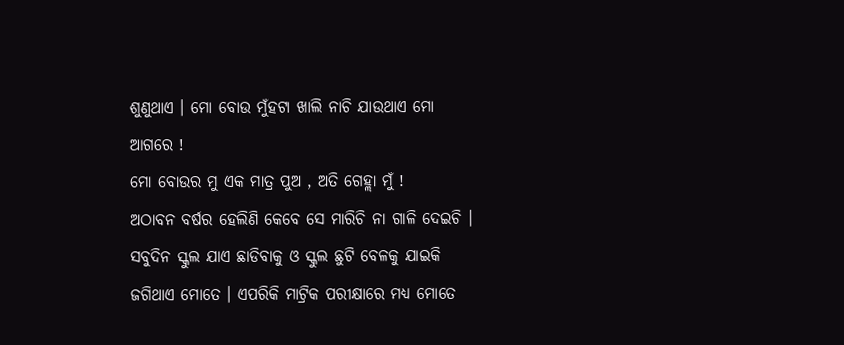ଶୁଣୁଥାଏ । ମୋ ବୋଉ ମୁଁହଟା ଖାଲି ନାଚି ଯାଉଥାଏ ମୋ ଆଗରେ !
ମୋ ବୋଉର ମୁ ଏକ ମାତ୍ର ପୁଅ , ଅତି ଗେହ୍ଲା ମୁଁ !
ଅଠାବନ ବର୍ଷର ହେଲିଣି କେବେ ସେ ମାରିଚି ନା ଗାଳି ଦେଇଚି । ସବୁଦିନ ସ୍କୁଲ ଯାଏ ଛାଡିବାକୁ ଓ ସ୍କୁଲ ଛୁଟି ବେଳକୁ ଯାଇକି ଜଗିଥାଏ ମୋତେ । ଏପରିକି ମାଟ୍ରିକ ପରୀକ୍ଷାରେ ମଧ୍ୟ ମୋତେ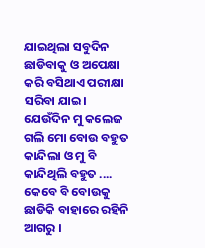ଯାଇଥିଲା ସବୁଦିନ ଛାଡିବାକୁ ଓ ଅପେକ୍ଷା କରି ବସିଥାଏ ପରୀକ୍ଷା ସରିବା ଯାଇ।
ଯେଉଁଦିନ ମୁ କଲେଜ ଗଲି ମୋ ବୋଉ ବହୁତ କାନ୍ଦିଲା ଓ ମୁ ବି କାନ୍ଦିଥିଲି ବହୁତ ....
କେବେ ବି ବୋଉକୁ ଛାଡିକି ବାହାରେ ରହିନି ଆଗରୁ ।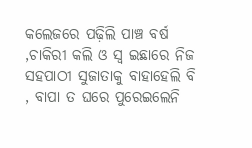କଲେଜରେ ପଢ଼ିଲି ପାଞ୍ଚ ବର୍ଷ ,ଚାକିରୀ କଲି ଓ ସ୍ୱ ଇଛାରେ ନିଜ ସହପାଠୀ ସୁଜାତାକୁ ବାହାହେଲି ବି , ବାପା ତ ଘରେ ପୁରେଇଲେନି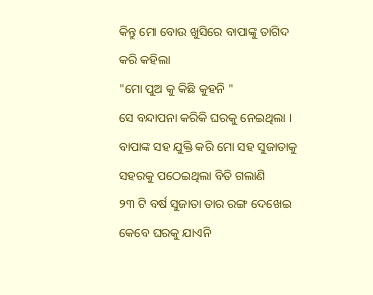କିନ୍ତୁ ମୋ ବୋଉ ଖୁସିରେ ବାପାଙ୍କୁ ତାଗିଦ କରି କହିଲା
"ମୋ ପୁଅ କୁ କିଛି କୁହନି "
ସେ ବନ୍ଦାପନା କରିକି ଘରକୁ ନେଇଥିଲା । ବାପାଙ୍କ ସହ ଯୁକ୍ତି କରି ମୋ ସହ ସୁଜାତାକୁ ସହରକୁ ପଠେଇଥିଲା ବିତି ଗଲାଣି
୨୩ ଟି ବର୍ଷ ସୁଜାତା ତାର ରଙ୍ଗ ଦେଖେଇ କେବେ ଘରକୁ ଯାଏନି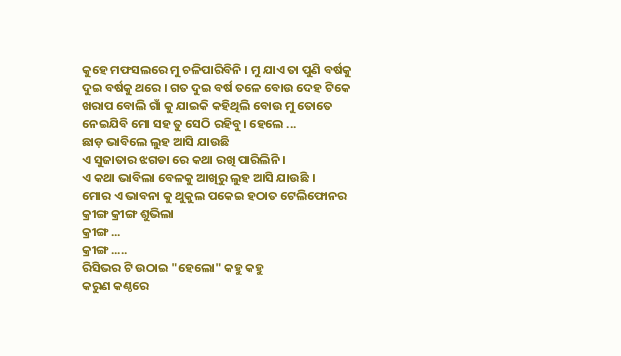କୁହେ ମଫସଲରେ ମୁ ଚଳିପାରିବିନି । ମୁ ଯାଏ ତା ପୁଣି ବର୍ଷକୁ ଦୁଇ ବର୍ଷକୁ ଥରେ । ଗତ ଦୁଇ ବର୍ଷ ତଳେ ବୋଉ ଦେହ ଟିକେ ଖରାପ ବୋଲି ଗାଁ କୁ ଯାଇକି କହିଥିଲି ବୋଉ ମୁ ତୋତେ ନେଇଯିବି ମୋ ସହ ତୁ ସେଠି ରହିବୁ। ହେଲେ ...
ଛାଡ଼ ଭାବିଲେ ଲୁହ ଆସି ଯାଉଛି
ଏ ସୁଜାତାର ଝଗଡା ରେ କଥା ରଖି ପାରିଲିନି ।
ଏ କଥା ଭାବିଲା ବେଳକୁ ଆଖିରୁ ଲୁହ ଆସି ଯାଉଛି ।
ମୋର ଏ ଭାବନା କୁ ଥୁକୁଲ ପକେଇ ହଠାତ ଟେଲିଫୋନର କ୍ରୀଙ୍ଗ କ୍ରୀଙ୍ଗ ଶୁଭିଲା
କ୍ରୀଙ୍ଗ ...
କ୍ରୀଙ୍ଗ .....
ରିସିଭର ଟି ଉଠାଇ "ହେଲୋ" କହୁ କହୁ
କରୁଣ କଣ୍ଠରେ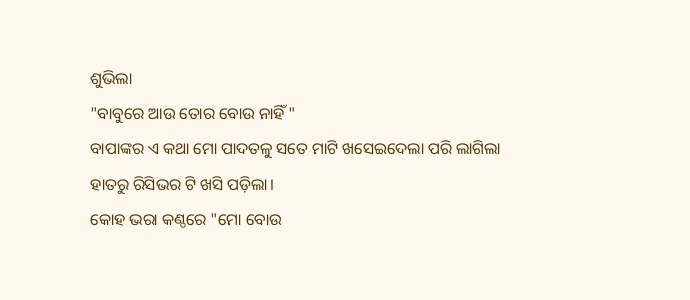ଶୁଭିଲା
"ବାବୁରେ ଆଉ ତୋର ବୋଉ ନାହିଁ "
ବାପାଙ୍କର ଏ କଥା ମୋ ପାଦତଳୁ ସତେ ମାଟି ଖସେଇଦେଲା ପରି ଲାଗିଲା ହାତରୁ ରିସିଭର ଟି ଖସି ପଡ଼ିଲା।
କୋହ ଭରା କଣ୍ଠରେ "ମୋ ବୋଉ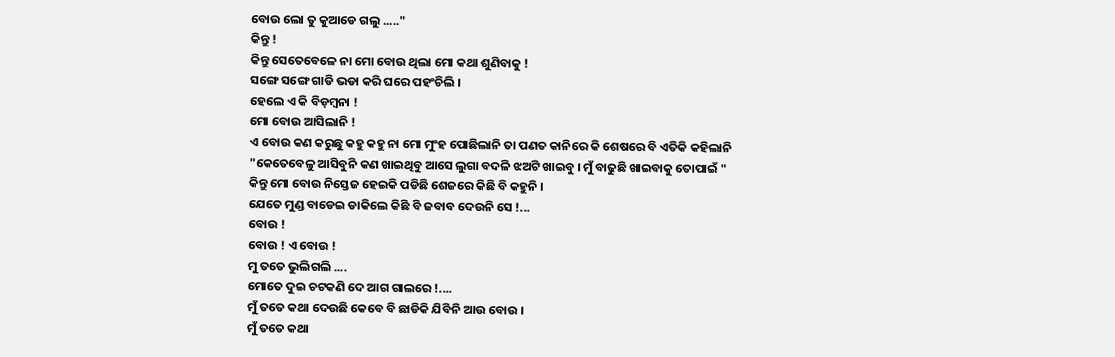ବୋଉ ଲୋ ତୁ କୁଆଡେ ଗଲୁ ....."
କିନ୍ତୁ !
କିନ୍ତୁ ସେତେବେଳେ ନା ମୋ ବୋଉ ଥିଲା ମୋ କଥା ଶୁଣିବାକୁ !
ସଙ୍ଗେ ସଙ୍ଗେ ଗାଡି ଭଡା କରି ଘରେ ପହଂଚିଲି ।
ହେଲେ ଏ କି ବିଡ଼ମ୍ବନା !
ମୋ ବୋଉ ଆସିଲାନି !
ଏ ବୋଉ କଣ କରୁଛୁ କହୁ କହୁ ନା ମୋ ମୁଂହ ପୋଛିଲାନି ତା ପଣତ କାନିରେ କି ଶେଷରେ ବି ଏତିକି କହିଲାନି
"କେତେବେଳୁ ଆସିବୁନି କଣ ଖାଇଥିବୁ ଆସେ ଲୁଗା ବଦଳି ଝଅଟି ଖାଇବୁ । ମୁଁ ବାଢୁଛି ଖାଇବାକୁ ତୋପାଇଁ "
କିନ୍ତୁ ମୋ ବୋଉ ନିସ୍ତେଜ ହେଇକି ପଡିଛି ଶେଜରେ କିଛି ବି କହୁନି ।
ଯେତେ ମୁଣ୍ଡ ବାଡେଇ ଡାକିଲେ କିଛି ବି ଜବାବ ଦେଉନି ସେ !...
ବୋଉ !
ବୋଉ ! ଏ ବୋଉ !
ମୁ ତତେ ଭୁଲିଗଲି ....
ମୋତେ ଦୁଇ ଚଟକଣି ଦେ ଆଗ ଗାଲରେ !....
ମୁଁ ତତେ କଥା ଦେଉଛି କେବେ ବି ଛାଡିକି ଯିବିନି ଆଉ ବୋଉ ।
ମୁଁ ତତେ କଥା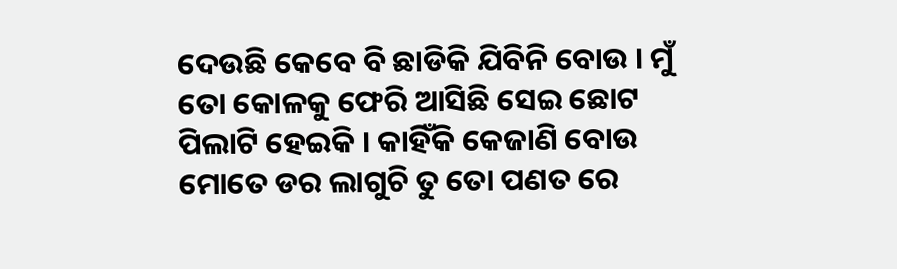ଦେଉଛି କେବେ ବି ଛାଡିକି ଯିବିନି ବୋଉ । ମୁଁ ତୋ କୋଳକୁ ଫେରି ଆସିଛି ସେଇ ଛୋଟ ପିଲାଟି ହେଇକି । କାହିଁକି କେଜାଣି ବୋଉ ମୋତେ ଡର ଲାଗୁଚି ତୁ ତୋ ପଣତ ରେ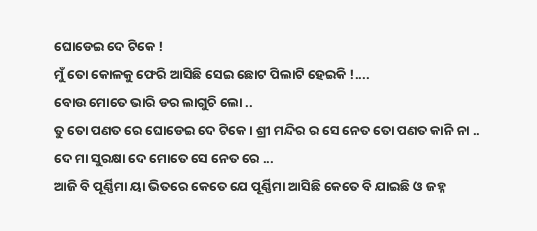ଘୋଡେଇ ଦେ ଟିକେ !
ମୁଁ ତୋ କୋଳକୁ ଫେରି ଆସିଛି ସେଇ ଛୋଟ ପିଲାଟି ହେଇକି !....
ବୋଉ ମୋତେ ଭାରି ଡର ଲାଗୁଚି ଲୋ ..
ତୁ ତୋ ପଣତ ରେ ଘୋଡେଇ ଦେ ଟିକେ । ଶ୍ରୀ ମନ୍ଦିର ର ସେ ନେତ ତୋ ପଣତ କାନି ନା ..
ଦେ ମା ସୁରକ୍ଷା ଦେ ମୋତେ ସେ ନେତ ରେ ...
ଆଜି ବି ପୂର୍ଣ୍ଣିମା ୟା ଭିତରେ କେତେ ଯେ ପୂର୍ଣ୍ଣିମା ଆସିଛି କେତେ ବି ଯାଇଛି ଓ ଜହ୍ନ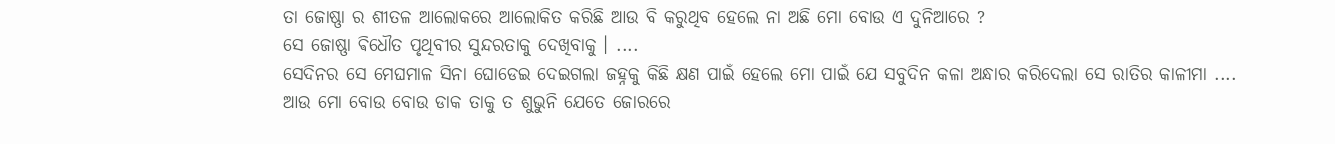ତା ଜୋଷ୍ଣା ର ଶୀତଳ ଆଲୋକରେ ଆଲୋକିତ କରିଛି ଆଉ ବି କରୁଥିବ ହେଲେ ନା ଅଛି ମୋ ବୋଉ ଏ ଦୁନିଆରେ ?
ସେ ଜୋଷ୍ଣା ଵିଧୌତ ପୃଥିବୀର ସୁନ୍ଦରତାକୁ ଦେଖିବାକୁ । ....
ସେଦିନର ସେ ମେଘମାଳ ସିନା ଘୋଡେଇ ଦେଇଗଲା ଜହ୍ନକୁ କିଛି କ୍ଷଣ ପାଇଁ ହେଲେ ମୋ ପାଇଁ ଯେ ସବୁଦିନ କଳା ଅନ୍ଧାର କରିଦେଲା ସେ ରାତିର କାଳୀମା ....
ଆଉ ମୋ ବୋଉ ବୋଉ ଡାକ ତାକୁ ତ ଶୁଭୁନି ଯେତେ ଜୋରରେ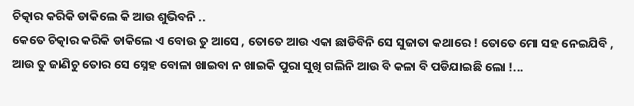ଚିତ୍କାର କରିକି ଡାକିଲେ କି ଆଉ ଶୁଭିବନି ..
କେତେ ଚିତ୍କାର କରିକି ଡାକିଲେ ଏ ବୋଉ ତୁ ଆସେ , ତୋତେ ଆଉ ଏକା ଛାଡିବିନି ସେ ସୁଜାତା କଥାରେ ! ତୋତେ ମୋ ସହ ନେଇଯିବି , ଆଉ ତୁ ଜାଣିଚୁ ତୋର ସେ ସ୍ନେହ ବୋଳା ଖାଇବା ନ ଖାଇକି ପୁରା ସୁଖି ଗଲିନି ଆଉ ବି କଳା ବି ପଡିଯାଇଛି ଲୋ !...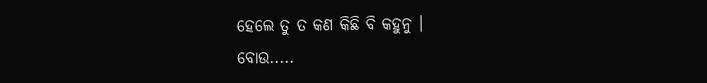ହେଲେ ତୁ ତ କଣ କିଛି ବି କହୁନୁ ।
ବୋଉ.....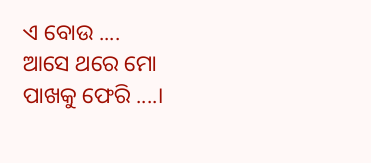ଏ ବୋଉ ....
ଆସେ ଥରେ ମୋ ପାଖକୁ ଫେରି ....।